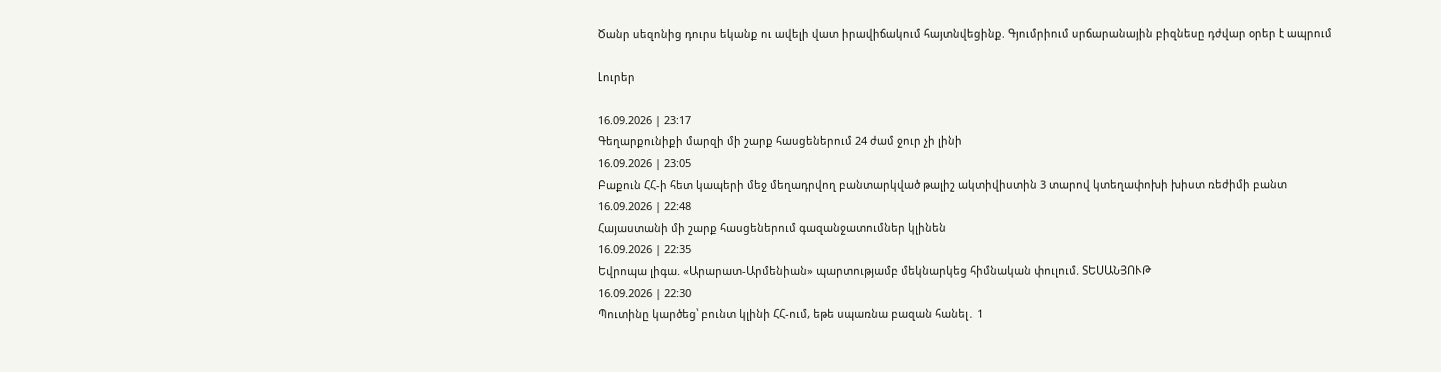Ծանր սեզոնից դուրս եկանք ու ավելի վատ իրավիճակում հայտնվեցինք. Գյումրիում սրճարանային բիզնեսը դժվար օրեր է ապրում

Լուրեր

16.09.2026 | 23:17
Գեղարքունիքի մարզի մի շարք հասցեներում 24 ժամ ջուր չի լինի
16.09.2026 | 23:05
Բաքուն ՀՀ-ի հետ կապերի մեջ մեղադրվող բանտարկված թալիշ ակտիվիստին 3 տարով կտեղափոխի խիստ ռեժիմի բանտ
16.09.2026 | 22:48
Հայաստանի մի շարք հասցեներում գազանջատումներ կլինեն
16.09.2026 | 22:35
Եվրոպա լիգա. «Արարատ-Արմենիան» պարտությամբ մեկնարկեց հիմնական փուլում. ՏԵՍԱՆՅՈՒԹ
16.09.2026 | 22:30
Պուտինը կարծեց՝ բունտ կլինի ՀՀ-ում, եթե սպառնա բազան հանել․ 1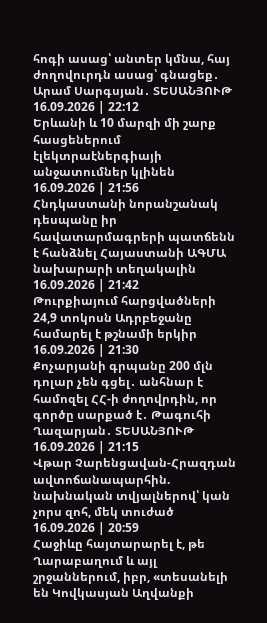հոգի ասաց՝ անտեր կմնա, հայ ժողովուրդն ասաց՝ գնացեք․ Արամ Սարգսյան․ ՏԵՍԱՆՅՈՒԹ
16.09.2026 | 22:12
Երևանի և 10 մարզի մի շարք հասցեներում էլեկտրաէներգիայի անջատումներ կլինեն
16.09.2026 | 21:56
Հնդկաստանի նորանշանակ դեսպանը իր հավատարմագրերի պատճենն է հանձնել Հայաստանի ԱԳՄԱ նախարարի տեղակալին
16.09.2026 | 21:42
Թուրքիայում հարցվածների 24,9 տոկոսն Ադրբեջանը համարել է թշնամի երկիր
16.09.2026 | 21:30
Քոչարյանի գրպանը 200 մլն դոլար չեն գցել․ անհնար է համոզել ՀՀ-ի ժողովրդին, որ գործը սարքած է․ Թագուհի Ղազարյան․ ՏԵՍԱՆՅՈՒԹ
16.09.2026 | 21:15
Վթար Չարենցավան-Հրազդան ավտոճանապարհին. նախնական տվյալներով՝ կան չորս զոհ, մեկ տուժած
16.09.2026 | 20:59
Հաջիևը հայտարարել է, թե Ղարաբաղում և այլ շրջաններում, իբր, «տեսանելի են Կովկասյան Աղվանքի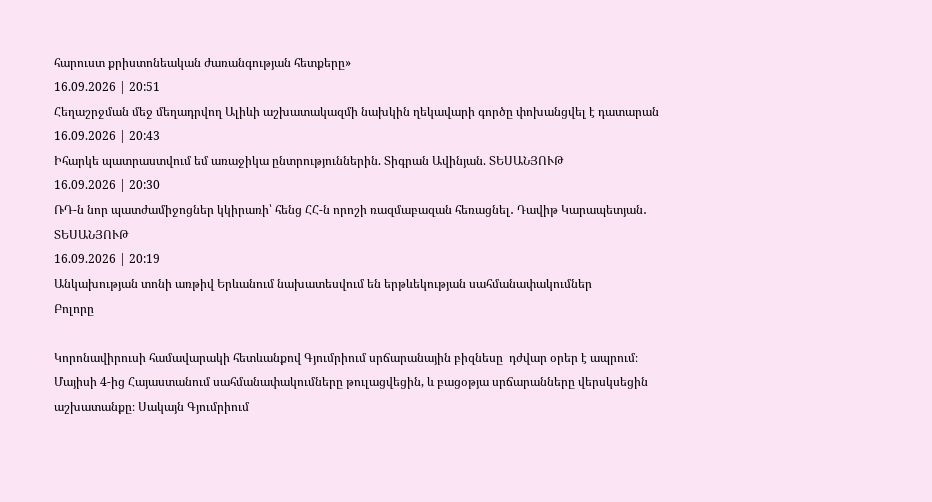հարուստ քրիստոնեական ժառանգության հետքերը»
16.09.2026 | 20:51
Հեղաշրջման մեջ մեղադրվող Ալիևի աշխատակազմի նախկին ղեկավարի գործը փոխանցվել է դատարան
16.09.2026 | 20:43
Իհարկե պատրաստվում եմ առաջիկա ընտրություններին. Տիգրան Ավինյան. ՏԵՍԱՆՅՈՒԹ
16.09.2026 | 20:30
ՌԴ-ն նոր պատժամիջոցներ կկիրառի՝ հենց ՀՀ-ն որոշի ռազմաբազան հեռացնել․ Դավիթ Կարապետյան․ ՏԵՍԱՆՅՈՒԹ
16.09.2026 | 20:19
Անկախության տոնի առթիվ Երևանում նախատեսվում են երթևեկության սահմանափակումներ
Բոլորը

Կորոնավիրուսի համավարակի հետևանքով Գյումրիում սրճարանային բիզնեսը  դժվար օրեր է ապրում։ Մայիսի 4-ից Հայաստանում սահմանափակումները թուլացվեցին, և բացօթյա սրճարանները վերսկսեցին աշխատանքը։ Սակայն Գյումրիում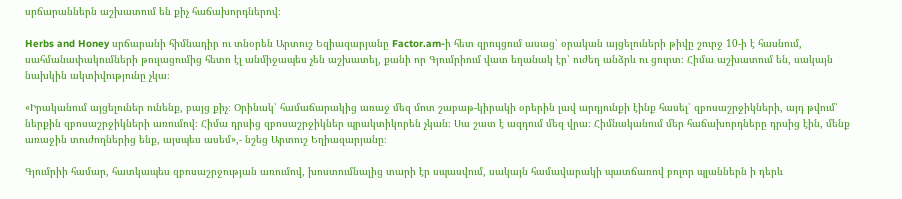սրճարաններն աշխատում են քիչ հաճախորդներով։

Herbs and Honey սրճարանի հիմնադիր ու տնօրեն Արտուշ Եզիազարյանը Factor.am-ի հետ զրույցում ասաց՝ օրական այցելուների թիվը շուրջ 10-ի է հասնում, սահմանափակումների թուլացումից հետո էլ անմիջապես չեն աշխատել, քանի որ Գյումրիում վատ եղանակ էր՝ ուժեղ անձրև ու ցուրտ։ Հիմա աշխատում են, սակայն  նախկին ակտիվությունը չկա։

«Իրականում այցելուներ ունենք, բայց քիչ։ Օրինակ՝ համաճարակից առաջ մեզ մոտ շաբաթ-կիրակի օրերին լավ արդյունքի էինք հասել՝ զբոսաշրջիկների, այդ թվում՝ ներքին զբոսաշրջիկների առումով։ Հիմա դրսից զբոսաշրջիկներ պրակտիկորեն չկան։ Սա շատ է ազդում մեզ վրա։ Հիմնականում մեր հաճախորդները դրսից էին, մենք առաջին տուժողներից ենք, այսպես ասեմ»,- նշեց Արտուշ Եղիազարյանը։

Գյումրիի համար, հատկապես զբոսաշրջության առումով, խոստումնալից տարի էր սպասվում, սակայն համավարակի պատճառով բոլոր պլաններն ի դերև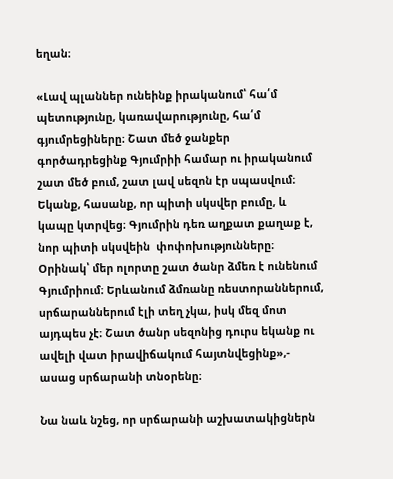եղան։

«Լավ պլաններ ունեինք իրականում՝ հա՛մ պետությունը, կառավարությունը, հա՛մ գյումրեցիները։ Շատ մեծ ջանքեր գործադրեցինք Գյումրիի համար ու իրականում շատ մեծ բում, շատ լավ սեզոն էր սպասվում։ Եկանք, հասանք, որ պիտի սկսվեր բումը, և կապը կտրվեց։ Գյումրին դեռ աղքատ քաղաք է, նոր պիտի սկսվեին  փոփոխությունները։ Օրինակ՝ մեր ոլորտը շատ ծանր ձմեռ է ունենում Գյումրիում։ Երևանում ձմռանը ռեստորաններում, սրճարաններում էլի տեղ չկա, իսկ մեզ մոտ այդպես չէ։ Շատ ծանր սեզոնից դուրս եկանք ու ավելի վատ իրավիճակում հայտնվեցինք»,- ասաց սրճարանի տնօրենը։

Նա նաև նշեց, որ սրճարանի աշխատակիցներն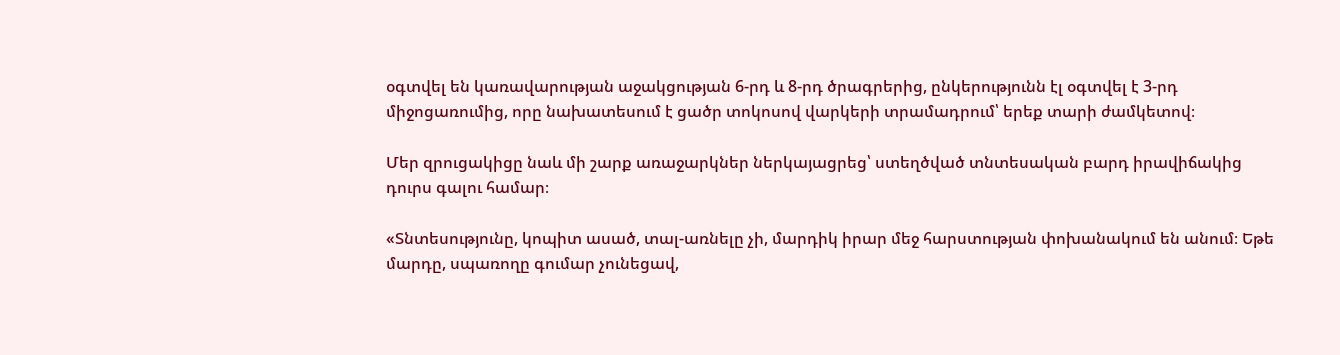օգտվել են կառավարության աջակցության 6-րդ և 8-րդ ծրագրերից, ընկերությունն էլ օգտվել է 3-րդ միջոցառումից, որը նախատեսում է ցածր տոկոսով վարկերի տրամադրում՝ երեք տարի ժամկետով։

Մեր զրուցակիցը նաև մի շարք առաջարկներ ներկայացրեց՝ ստեղծված տնտեսական բարդ իրավիճակից դուրս գալու համար։

«Տնտեսությունը, կոպիտ ասած, տալ-առնելը չի, մարդիկ իրար մեջ հարստության փոխանակում են անում։ Եթե մարդը, սպառողը գումար չունեցավ,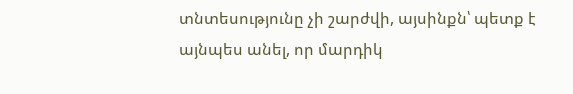տնտեսությունը չի շարժվի, այսինքն՝ պետք է այնպես անել, որ մարդիկ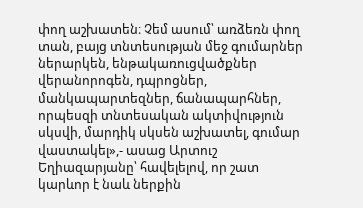փող աշխատեն։ Չեմ ասում՝ առձեռն փող տան, բայց տնտեսության մեջ գումարներ ներարկեն, ենթակառուցվածքներ վերանորոգեն, դպրոցներ, մանկապարտեզներ, ճանապարհներ, որպեսզի տնտեսական ակտիվություն սկսվի, մարդիկ սկսեն աշխատել, գումար վաստակել»,- ասաց Արտուշ Եղիազարյանը՝ հավելելով, որ շատ կարևոր է նաև ներքին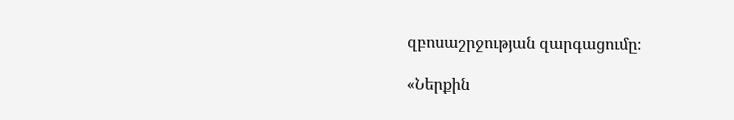զբոսաշրջության զարգացումը։

«Ներքին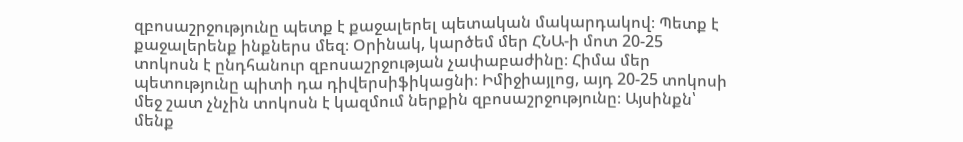զբոսաշրջությունը պետք է քաջալերել պետական մակարդակով։ Պետք է քաջալերենք ինքներս մեզ։ Օրինակ, կարծեմ մեր ՀՆԱ-ի մոտ 20-25 տոկոսն է ընդհանուր զբոսաշրջության չափաբաժինը։ Հիմա մեր պետությունը պիտի դա դիվերսիֆիկացնի։ Իմիջիայլոց, այդ 20-25 տոկոսի մեջ շատ չնչին տոկոսն է կազմում ներքին զբոսաշրջությունը։ Այսինքն՝ մենք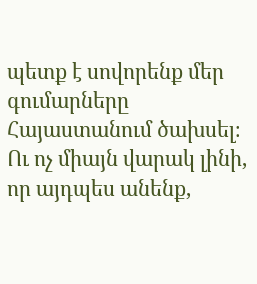պետք է սովորենք մեր գումարները Հայաստանում ծախսել։ Ու ոչ միայն վարակ լինի, որ այդպես անենք,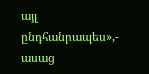այլ ընդհանրապես»,- ասաց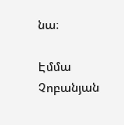նա։

Էմմա Չոբանյան